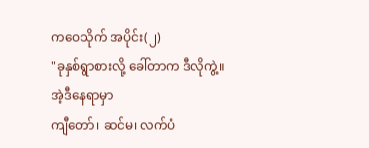ကဝေသိုက် အပိုင်း(၂)
"ခုနှစ်ရွာစားလို့ ခေါ်တာက ဒီလိုကွဲ့။ အဲ့ဒီနေရာမှာ
ကျီတော်၊ ဆင်မ၊ လက်ပံ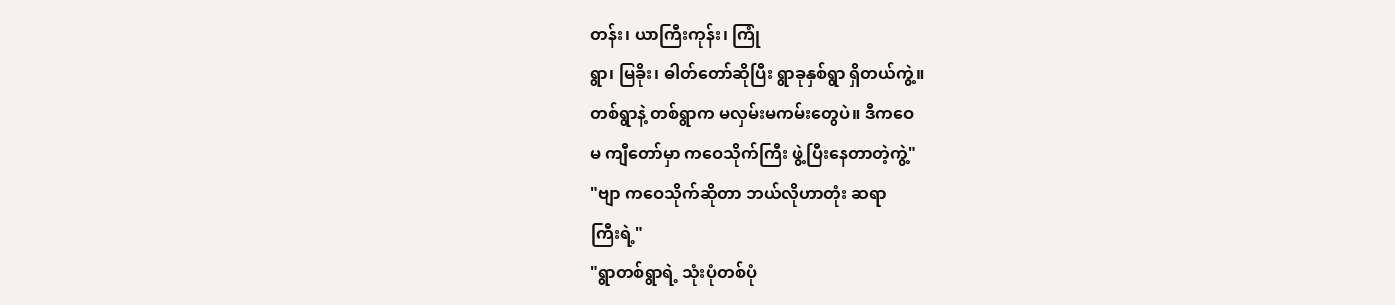တန်း၊ ယာကြီးကုန်း၊ ကြုံ
ရွာ၊ မြခိုး၊ ဓါတ်တော်ဆိုပြီး ရွာခုနှစ်ရွာ ရှိတယ်ကွဲ့။
တစ်ရွာနဲ့ တစ်ရွာက မလှမ်းမကမ်းတွေပဲ။ ဒီကဝေ
မ ကျီတော်မှာ ကဝေသိုက်ကြီး ဖွဲ့ပြီးနေတာတဲ့ကွဲ့"
"ဗျာ ကဝေသိုက်ဆိုတာ ဘယ်လိုဟာတုံး ဆရာ
ကြီးရဲ့"
"ရွာတစ်ရွာရဲ့ သုံးပုံတစ်ပုံ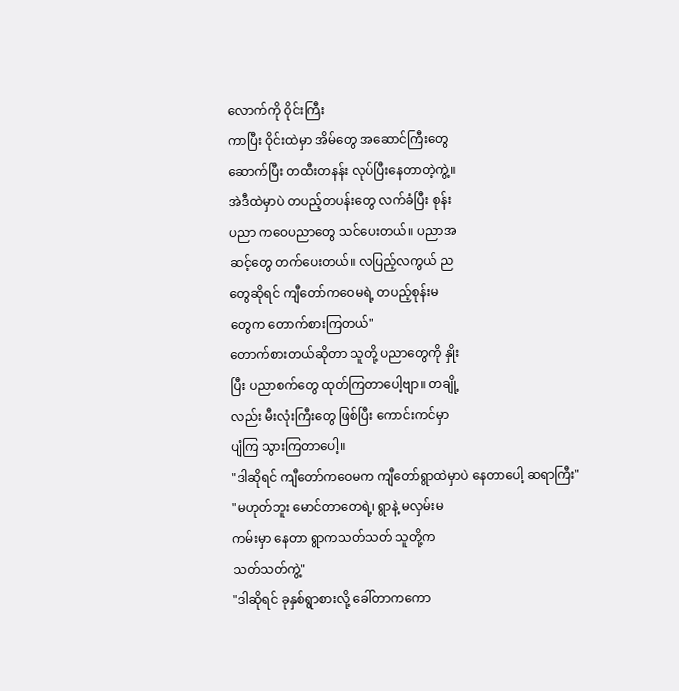လောက်ကို ဝိုင်းကြီး
ကာပြီး ဝိုင်းထဲမှာ အိမ်တွေ အဆောင်ကြီးတွေ
ဆောက်ပြီး တထီးတနန်း လုပ်ပြီးနေတာတဲ့ကွဲ့။
အဲဒီထဲမှာပဲ တပည့်တပန်းတွေ လက်ခံပြီး စုန်း
ပညာ ကဝေပညာတွေ သင်ပေးတယ်။ ပညာအ
ဆင့်တွေ တက်ပေးတယ်။ လပြည့်လကွယ် ည
တွေဆိုရင် ကျီတော်ကဝေမရဲ့ တပည့်စုန်းမ
တွေက တောက်စားကြတယ်"
တောက်စားတယ်ဆိုတာ သူတို့ ပညာတွေကို နှိုး
ပြီး ပညာစက်တွေ ထုတ်ကြတာပေါ့ဗျာ။ တချို့
လည်း မီးလုံးကြီးတွေ ဖြစ်ပြီး ကောင်းကင်မှာ
ပျံကြ သွားကြတာပေါ့။
"ဒါဆိုရင် ကျီတော်ကဝေမက ကျီတော်ရွာထဲမှာပဲ နေတာပေါ့ ဆရာကြီး"
"မဟုတ်ဘူး မောင်တာတေရဲ့၊ ရွာနဲ့ မလှမ်းမ
ကမ်းမှာ နေတာ ရွာကသတ်သတ် သူတို့က
သတ်သတ်ကွဲ့"
"ဒါဆိုရင် ခုနှစ်ရွာစားလို့ ခေါ်တာကကော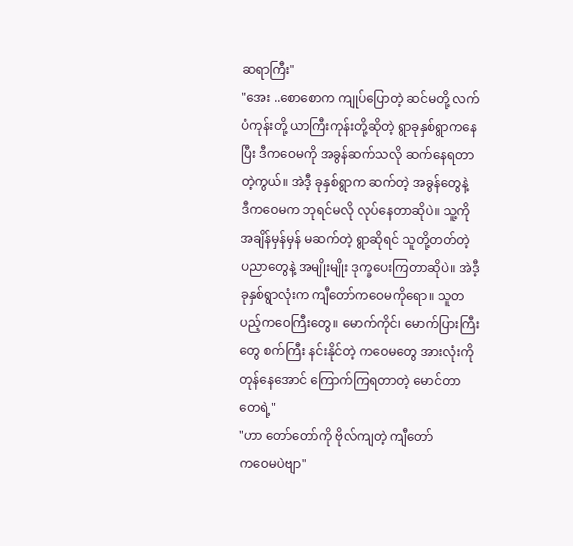ဆရာကြီး"
"အေး ..စောစောက ကျုပ်ပြောတဲ့ ဆင်မတို့ လက်
ပံကုန်းတို့ ယာကြီးကုန်းတို့ဆိုတဲ့ ရွာခုနှစ်ရွာကနေ
ပြီး ဒီကဝေမကို အခွန်ဆက်သလို ဆက်နေရတာ
တဲ့ကွယ်။ အဲဒီ့ ခုနှစ်ရွာက ဆက်တဲ့ အခွန်တွေနဲ့
ဒီကဝေမက ဘုရင်မလို လုပ်နေတာဆိုပဲ။ သူ့ကို
အချိန်မှန်မှန် မဆက်တဲ့ ရွာဆိုရင် သူတို့တတ်တဲ့
ပညာတွေနဲ့ အမျိုးမျိုး ဒုက္ခပေးကြတာဆိုပဲ။ အဲဒီ့
ခုနှစ်ရွာလုံးက ကျီတော်ကဝေမကိုရော။ သူတ
ပည့်ကဝေကြီးတွေ။ မောက်ကိုင်၊ မောက်ပြားကြီး
တွေ စက်ကြီး နင်းနိုင်တဲ့ ကဝေမတွေ အားလုံးကို
တုန်နေအောင် ကြောက်ကြရတာတဲ့ မောင်တာ
တေရဲ့"
"ဟာ တော်တော်ကို ဗိုလ်ကျတဲ့ ကျီတော်
ကဝေမပဲဗျာ"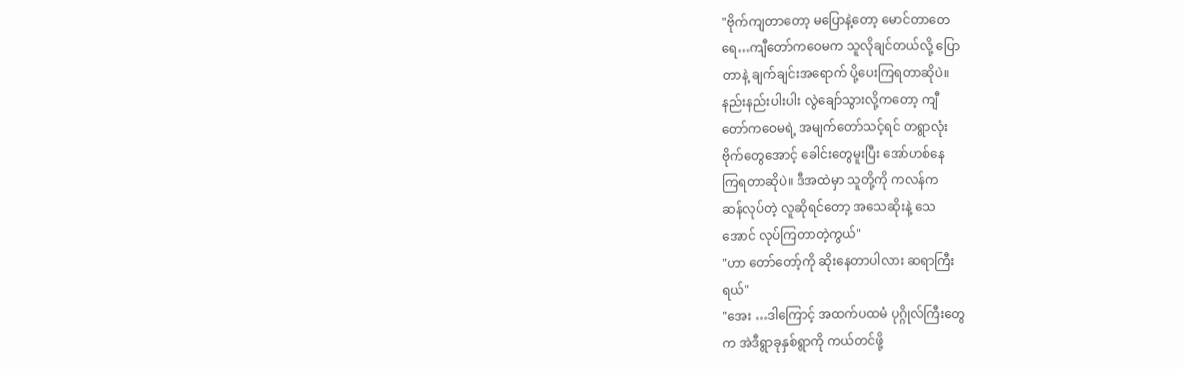"ဗိုက်ကျတာတော့ မပြောနဲ့တော့ မောင်တာတေ
ရေ…ကျီတော်ကဝေမက သူလိုချင်တယ်လို့ ပြော
တာနဲ့ ချက်ချင်းအရောက် ပို့ပေးကြရတာဆိုပဲ။
နည်းနည်းပါးပါး လွဲချော်သွားလို့ကတော့ ကျီ
တော်ကဝေမရဲ့ အမျက်တော်သင့်ရင် တရွာလုံး
ဗိုက်တွေအောင့် ခေါင်းတွေမူးပြီး အော်ဟစ်နေ
ကြရတာဆိုပဲ။ ဒီအထဲမှာ သူတို့ကို ကလန်က
ဆန်လုပ်တဲ့ လူဆိုရင်တော့ အသေဆိုးနဲ့ သေ
အောင် လုပ်ကြတာတဲ့ကွယ်"
"ဟာ တော်တော့်ကို ဆိုးနေတာပါလား ဆရာကြီး
ရယ်"
"အေး …ဒါကြောင့် အထက်ပထမံ ပုဂ္ဂိုလ်ကြီးတွေ
က အဲဒီရွာခုနှစ်ရွာကို ကယ်တင်ဖို့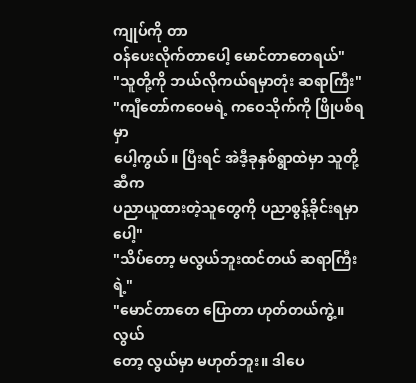ကျုပ်ကို တာ
ဝန်ပေးလိုက်တာပေါ့ မောင်တာတေရယ်"
"သူတို့ကို ဘယ်လိုကယ်ရမှာတုံး ဆရာကြီး"
"ကျီတော်ကဝေမရဲ့ ကဝေသိုက်ကို ဖြိုပစ်ရမှာ
ပေါ့ကွယ်။ ပြီးရင် အဲဒီ့ခုနှစ်ရွာထဲမှာ သူတို့ဆီက
ပညာယူထားတဲ့သူတွေကို ပညာစွန့်ခိုင်းရမှာပေါ့"
"သိပ်တော့ မလွယ်ဘူးထင်တယ် ဆရာကြီးရဲ့"
"မောင်တာတေ ပြောတာ ဟုတ်တယ်ကွဲ့။ လွယ်
တော့ လွယ်မှာ မဟုတ်ဘူး။ ဒါပေ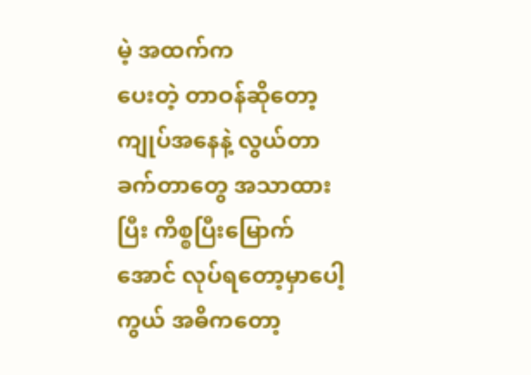မဲ့ အထက်က
ပေးတဲ့ တာဝန်ဆိုတော့ ကျုပ်အနေနဲ့ လွယ်တာ
ခက်တာတွေ အသာထားပြီး ကိစ္စပြီးမြောက်
အောင် လုပ်ရတော့မှာပေါ့ကွယ် အဓိကတော့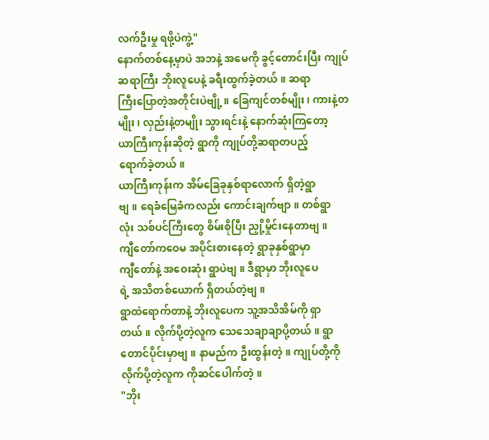လက်ဦးမှု ရဖို့ပဲကွဲ့"
နောက်တစ်နေ့မှာပဲ အဘနဲ့ အမေကို ခွင့်တောင်းပြီး ကျုပ်ဆရာကြီး ဘိုးလူပေနဲ့ ခရီးထွက်ခဲ့တယ်။ ဆရာ
ကြီးပြောတဲ့အတိုင်းပဲဗျို့။ ခြေကျင်တစ်မျိုး၊ ကားနဲ့တ
မျိုး၊ လှည်းနဲ့တမျိုး သွားရင်းနဲ့ နောက်ဆုံးကြတော့
ယာကြီးကုန်းဆိုတဲ့ ရွာကို ကျုပ်တို့ဆရာတပည့်
ရောက်ခဲ့တယ်။
ယာကြီးကုန်းက အိမ်ခြေခုနှစ်ရာလောက် ရှိတဲ့ရွာ
ဗျ။ ရေခံမြေခံကလည်း ကောင်းချက်ဗျာ။ တစ်ရွာ
လုံး သစ်ပင်ကြီးတွေ စိမ်းစိုပြီး ညှို့မှိုင်းနေတာဗျ။
ကျီတော်ကဝေမ အပိုင်းစားနေတဲ့ ရွာခုနှစ်ရွာမှာ
ကျီတော်နဲ့ အဝေးဆုံး ရွာပဲဗျ။ ဒီရွာမှာ ဘိုးလူပေ
ရဲ့ အသိတစ်ယောက် ရှိတယ်တဲ့ဗျ။
ရွာထဲရောက်တာနဲ့ ဘိုးလူပေက သူ့အသိအိမ်ကို ရှာ
တယ်။ လိုက်ပို့တဲ့လူက သေသေချာချာပို့တယ်။ ရွာ
တောင်ပိုင်းမှာဗျ။ နာမည်က ဦးထွန်းတဲ့။ ကျုပ်တို့ကို
လိုက်ပို့တဲ့လူက ကိုဆင်ပေါက်တဲ့။
"ဘိုး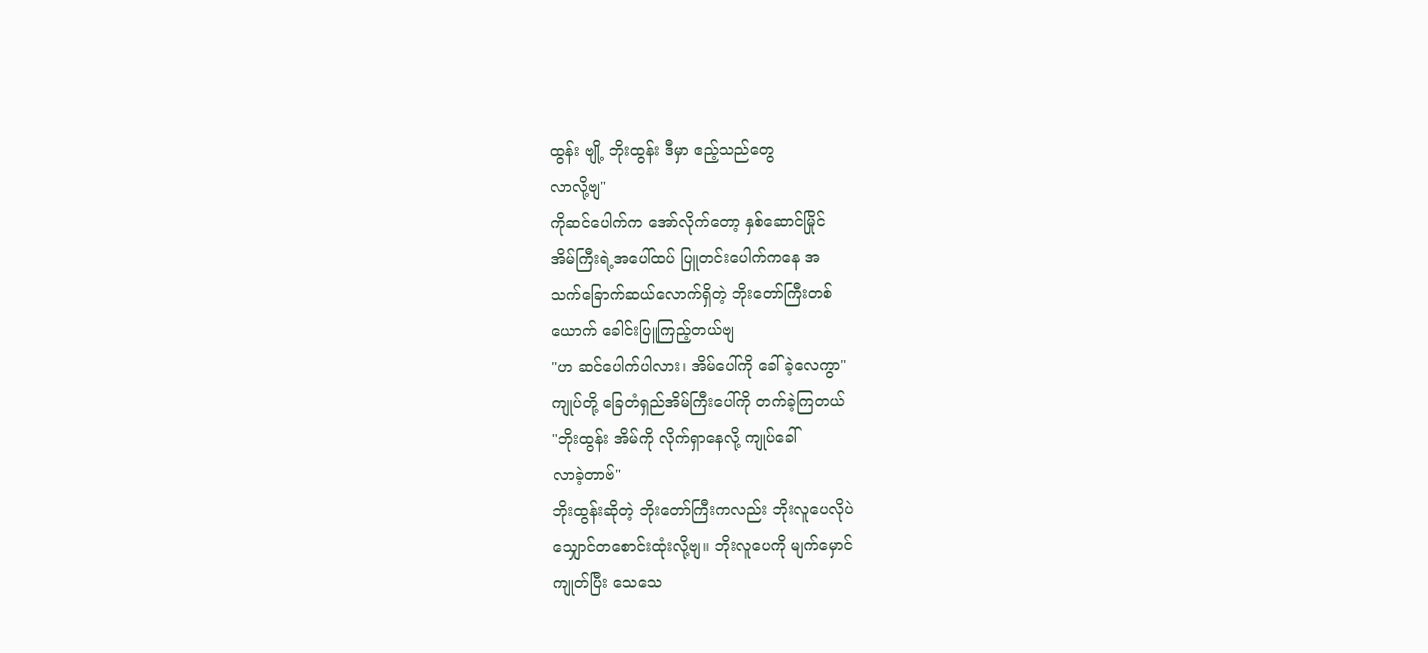ထွန်း ဗျို့ ဘိုးထွန်း ဒီမှာ ဧည့်သည်တွေ
လာလို့ဗျ"
ကိုဆင်ပေါက်က အော်လိုက်တော့ နှစ်ဆောင်မြိုင်
အိမ်ကြီးရဲ့အပေါ်ထပ် ပြူတင်းပေါက်ကနေ အ
သက်ခြောက်ဆယ်လောက်ရှိတဲ့ ဘိုးတော်ကြီးတစ်
ယောက် ခေါင်းပြူကြည့်တယ်ဗျ
"ဟ ဆင်ပေါက်ပါလား၊ အိမ်ပေါ်ကို ခေါ်ခဲ့လေကွာ"
ကျုပ်တို့ ခြေတံရှည်အိမ်ကြီးပေါ်ကို တက်ခဲ့ကြတယ်
"ဘိုးထွန်း အိမ်ကို လိုက်ရှာနေလို့ ကျုပ်ခေါ်
လာခဲ့တာဗ်"
ဘိုးထွန်းဆိုတဲ့ ဘိုးတော်ကြီးကလည်း ဘိုးလူပေလိုပဲ
သျှောင်တစောင်းထုံးလို့ဗျ။ ဘိုးလူပေကို မျက်မှောင်
ကျုတ်ပြီး သေသေ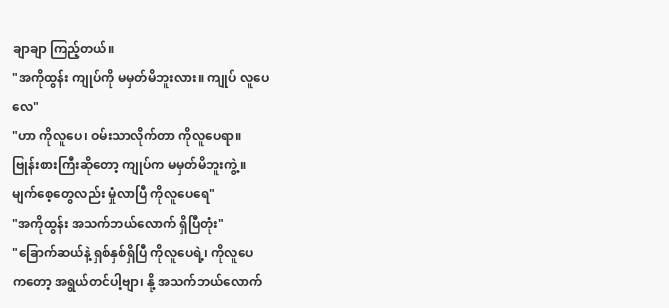ချာချာ ကြည့်တယ်။
"အကိုထွန်း ကျုပ်ကို မမှတ်မိဘူးလား။ ကျုပ် လူပေ
လေ"
"ဟာ ကိုလူပေ၊ ဝမ်းသာလိုက်တာ ကိုလူပေရာ။
ဗြုန်းစားကြီးဆိုတော့ ကျုပ်က မမှတ်မိဘူးကွဲ့။
မျက်စေ့တွေလည်း မှုံလာပြီ ကိုလူပေရေ"
"အကိုထွန်း အသက်ဘယ်လောက် ရှိပြီတုံး"
"ခြောက်ဆယ်နဲ့ ရှစ်နှစ်ရှိပြီ ကိုလူပေရဲ့၊ ကိုလူပေ
ကတော့ အရွယ်တင်ပါ့ဗျာ၊ နို့ အသက်ဘယ်လောက်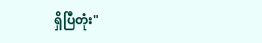ရှိပြီတုံး"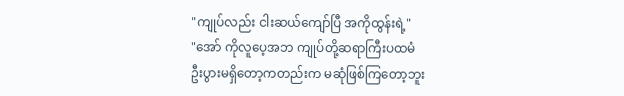"ကျုပ်လည်း ငါးဆယ်ကျော်ပြီ အကိုထွန်းရဲ့"
"အော် ကိုလူပေ့အဘ ကျုပ်တို့ဆရာကြီးပထမံ
ဦးပွားမရှိတော့ကတည်းက မဆုံဖြစ်ကြတော့ဘူး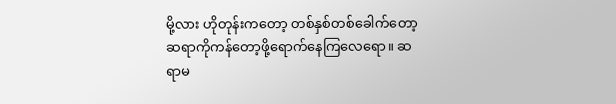မို့လား ဟိုတုန်းကတော့ တစ်နှစ်တစ်ခေါက်တော့
ဆရာကိုကန်တော့ဖို့ရောက်နေကြလေရော။ ဆ
ရာမ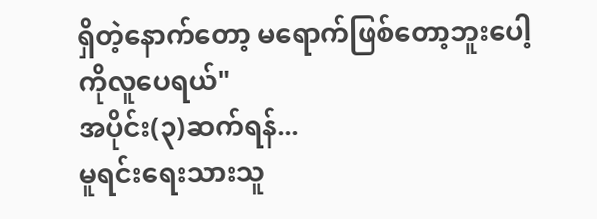ရှိတဲ့နောက်တော့ မရောက်ဖြစ်တော့ဘူးပေါ့
ကိုလူပေရယ်"
အပိုင်း(၃)ဆက်ရန်...
မူရင်းရေးသားသူ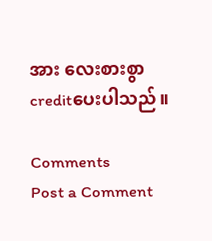အား လေးစားစွာ creditပေးပါသည်။

Comments
Post a Comment